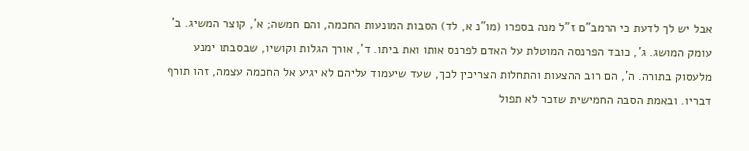אבל יש לך לדעת כי הרמב"ם ז"ל מנה בספרו (מו"נ א, לד) הסבות המונעות החכמה, והם חמשה; א', קוצר המשיג. ב' עומק המושג. ג', כובד הפרנסה המוטלת על האדם לפרנס אותו ואת ביתו. ד', אורך הגלות וקושיו, שבסבתו ימנע מלעסוק בתורה. ה', הם רוב ההצעות והתחלות הצריכין לכך, שעד שיעמוד עליהם לא יגיע אל החכמה עצמה, זהו תורף דבריו. ובאמת הסבה החמישית שזכר לא תפול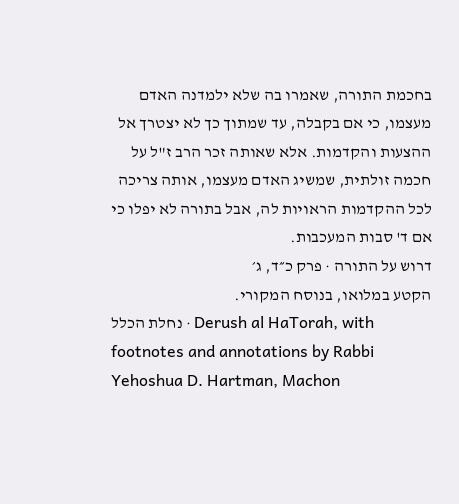בחכמת התורה, שאמרו בה שלא ילמדנה האדם מעצמו, כי אם בקבלה, עד שמתוך כך לא יצטרך אל ההצעות והקדמות. אלא שאותה זכר הרב ז"ל על חכמה זולתית, שמשיג האדם מעצמו, אותה צריכה לכל ההקדמות הראויות לה, אבל בתורה לא יפלו כי אם ד' סבות המעכבות.
דרוש על התורה · פרק כ״ד, ג׳
הקטע במלואו, בנוסח המקורי.
נחלת הכלל · Derush al HaTorah, with footnotes and annotations by Rabbi Yehoshua D. Hartman, Machon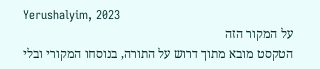Yerushalyim, 2023
על המקור הזה
הטקסט מובא מתוך דרוש על התורה, בנוסחו המקורי ובלי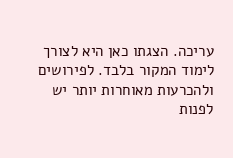עריכה. הצגתו כאן היא לצורך לימוד המקור בלבד. לפירושים ולהכרעות מאוחרות יותר יש לפנות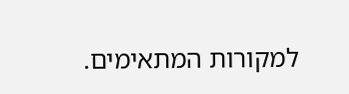למקורות המתאימים.